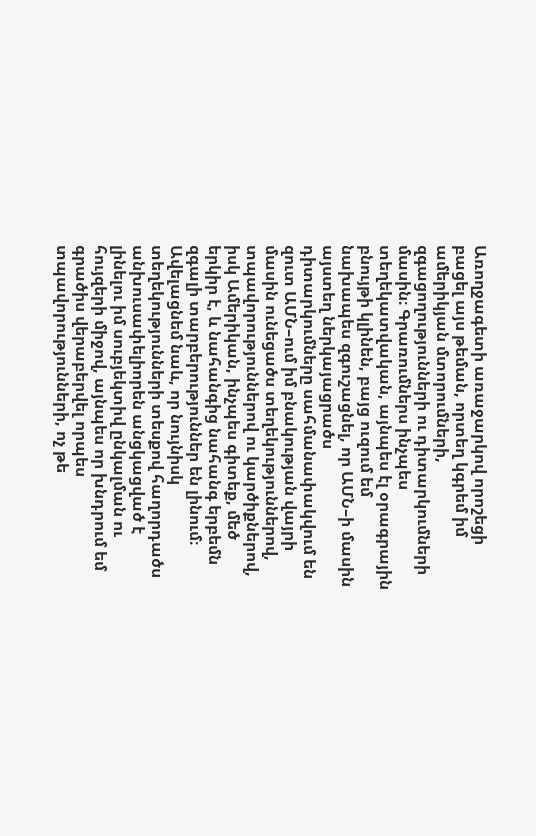Առողջագետի առաջարկով որոշեցի բացել այս թեման, որտեղ կգրեմ իմ ամերիկյան մտորումների, զգացողությունների ու դիտարկումների մասին։ Գրառումներս ինչպես տեղեկատվական, այնպես էլ օրագրային բնույթի կլինեն, բայց ուզում եմ նախապես զգուշացնել, որ ԱՄՆ–ի մասին այստեղ ներկայացրածս դիտարկումները սահմանափակվում են զուտ ԱՄՆ–ում իմ բնակության վայրի մասին ունեցածս տեղեկություններով, տպավորություններով ու կարծիքներով, իսկ Ամերիկան, ինչպես գիտեք, մեծ երկիր է, և նահանգից նահանգ երբեմն զգալի տարբերություններ են լինում։ Ավելացնեմ նաև, որ նույնիսկ տեղեկությունների տեսքով հաղորդածս անխուսափելիորեն անցկացված է լինելու իմ սուբյեկտիվ ընկալման ու հույզերի միջով, այնպես որ խնդրում եմ գրածիս վերաբերվել որպես տպավորությունների, ոչ թե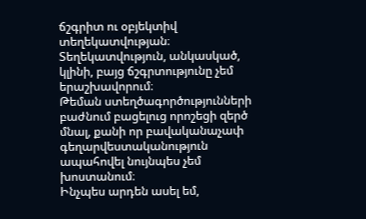ճշգրիտ ու օբյեկտիվ տեղեկատվության։ Տեղեկատվություն, անկասկած, կլինի, բայց ճշգրտությունը չեմ երաշխավորում։
Թեման ստեղծագործությունների բաժնում բացելուց որոշեցի զերծ մնալ, քանի որ բավականաչափ գեղարվեստականություն ապահովել նույնպես չեմ խոստանում։
Ինչպես արդեն ասել եմ,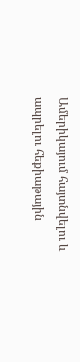Ամերիկայում հայտնվելու և ապրելու հեքիաթային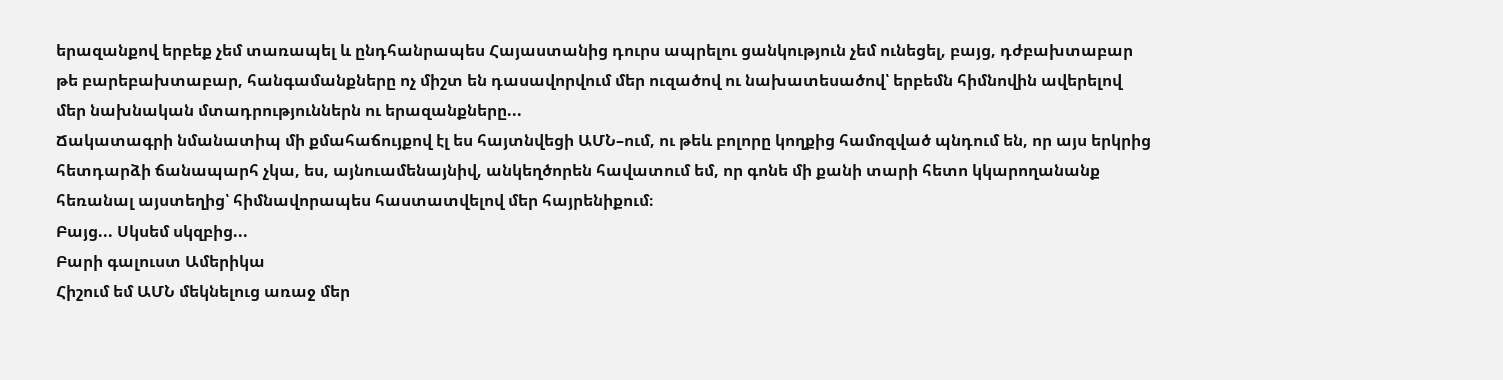երազանքով երբեք չեմ տառապել և ընդհանրապես Հայաստանից դուրս ապրելու ցանկություն չեմ ունեցել, բայց, դժբախտաբար թե բարեբախտաբար, հանգամանքները ոչ միշտ են դասավորվում մեր ուզածով ու նախատեսածով՝ երբեմն հիմնովին ավերելով մեր նախնական մտադրություններն ու երազանքները...
Ճակատագրի նմանատիպ մի քմահաճույքով էլ ես հայտնվեցի ԱՄՆ–ում, ու թեև բոլորը կողքից համոզված պնդում են, որ այս երկրից հետդարձի ճանապարհ չկա, ես, այնուամենայնիվ, անկեղծորեն հավատում եմ, որ գոնե մի քանի տարի հետո կկարողանանք հեռանալ այստեղից՝ հիմնավորապես հաստատվելով մեր հայրենիքում։
Բայց... Սկսեմ սկզբից...
Բարի գալուստ Ամերիկա
Հիշում եմ ԱՄՆ մեկնելուց առաջ մեր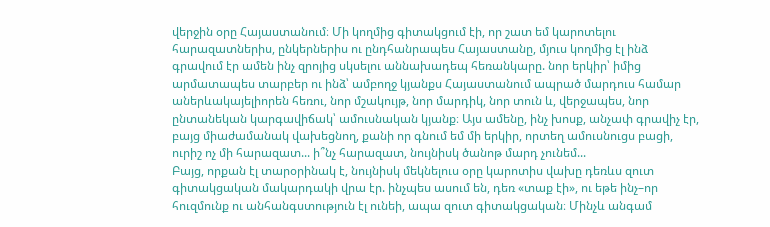վերջին օրը Հայաստանում։ Մի կողմից գիտակցում էի, որ շատ եմ կարոտելու հարազատներիս, ընկերներիս ու ընդհանրապես Հայաստանը, մյուս կողմից էլ ինձ գրավում էր ամեն ինչ զրոյից սկսելու աննախադեպ հեռանկարը. նոր երկիր՝ իմից արմատապես տարբեր ու ինձ՝ ամբողջ կյանքս Հայաստանում ապրած մարդուս համար աներևակայելիորեն հեռու, նոր մշակույթ, նոր մարդիկ, նոր տուն և, վերջապես, նոր ընտանեկան կարգավիճակ՝ ամուսնական կյանք։ Այս ամենը, ինչ խոսք, անչափ գրավիչ էր, բայց միաժամանակ վախեցնող, քանի որ գնում եմ մի երկիր, որտեղ ամուսնուցս բացի, ուրիշ ոչ մի հարազատ... ի՞նչ հարազատ, նույնիսկ ծանոթ մարդ չունեմ...
Բայց, որքան էլ տարօրինակ է, նույնիսկ մեկնելուս օրը կարոտիս վախը դեռևս զուտ գիտակցական մակարդակի վրա էր. ինչպես ասում են, դեռ «տաք էի», ու եթե ինչ–որ հուզմունք ու անհանգստություն էլ ունեի, ապա զուտ գիտակցական։ Մինչև անգամ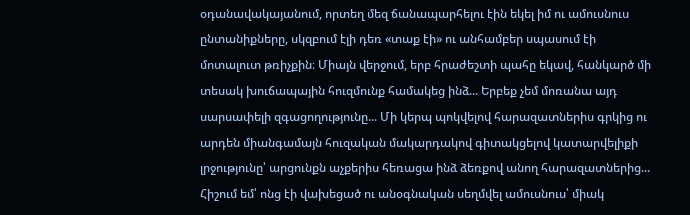օդանավակայանում, որտեղ մեզ ճանապարհելու էին եկել իմ ու ամուսնուս ընտանիքները, սկզբում էլի դեռ «տաք էի» ու անհամբեր սպասում էի մոտալուտ թռիչքին։ Միայն վերջում, երբ հրաժեշտի պահը եկավ, հանկարծ մի տեսակ խուճապային հուզմունք համակեց ինձ... Երբեք չեմ մոռանա այդ սարսափելի զգացողությունը... Մի կերպ պոկվելով հարազատներիս գրկից ու արդեն միանգամայն հուզական մակարդակով գիտակցելով կատարվելիքի լրջությունը՝ արցունքն աչքերիս հեռացա ինձ ձեռքով անող հարազատներից... Հիշում եմ՝ ոնց էի վախեցած ու անօգնական սեղմվել ամուսնուս՝ միակ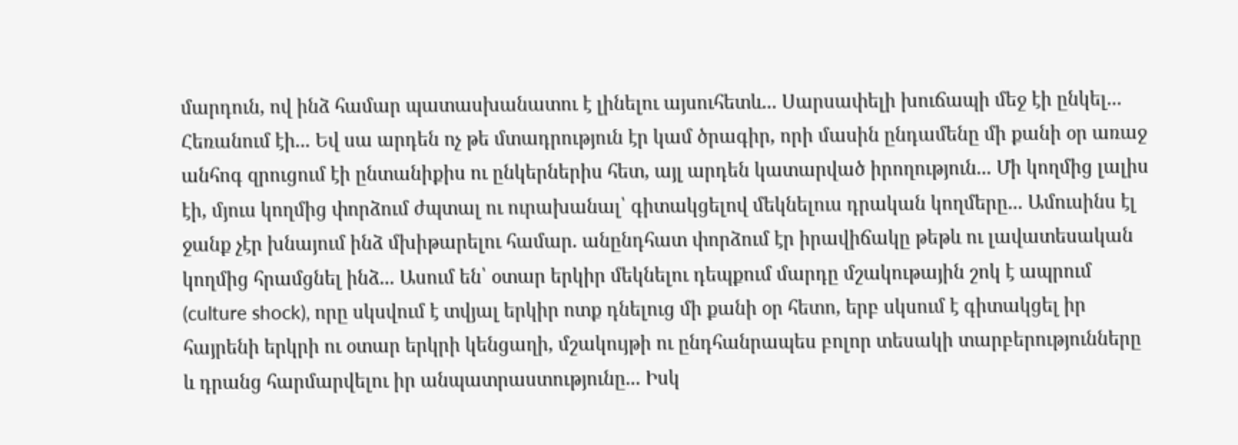մարդուն, ով ինձ համար պատասխանատու է լինելու այսուհետև... Սարսափելի խուճապի մեջ էի ընկել... Հեռանում էի... Եվ սա արդեն ոչ թե մտադրություն էր կամ ծրագիր, որի մասին ընդամենը մի քանի օր առաջ անհոգ զրուցում էի ընտանիքիս ու ընկերներիս հետ, այլ արդեն կատարված իրողություն... Մի կողմից լալիս էի, մյուս կողմից փորձում ժպտալ ու ուրախանալ՝ գիտակցելով մեկնելուս դրական կողմերը... Ամուսինս էլ ջանք չէր խնայում ինձ մխիթարելու համար. անընդհատ փորձում էր իրավիճակը թեթև ու լավատեսական կողմից հրամցնել ինձ... Ասում են՝ օտար երկիր մեկնելու դեպքում մարդը մշակութային շոկ է ապրում (culture shock), որը սկսվում է տվյալ երկիր ոտք դնելուց մի քանի օր հետո, երբ սկսում է գիտակցել իր հայրենի երկրի ու օտար երկրի կենցաղի, մշակույթի ու ընդհանրապես բոլոր տեսակի տարբերությունները և դրանց հարմարվելու իր անպատրաստությունը... Իսկ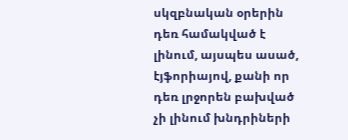սկզբնական օրերին դեռ համակված է լինում, այսպես ասած, էյֆորիայով, քանի որ դեռ լրջորեն բախված չի լինում խնդրիների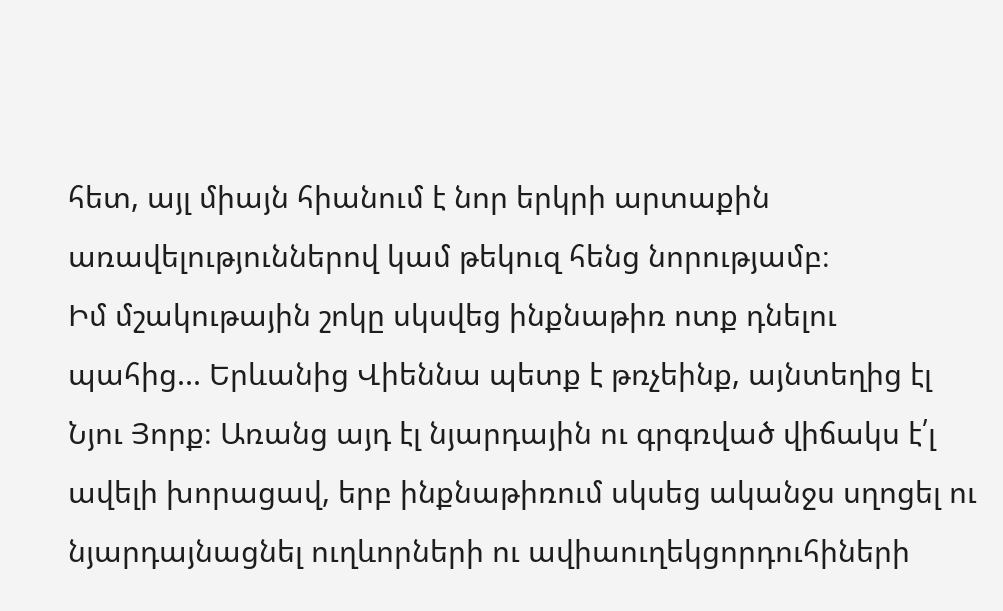հետ, այլ միայն հիանում է նոր երկրի արտաքին առավելություններով կամ թեկուզ հենց նորությամբ։
Իմ մշակութային շոկը սկսվեց ինքնաթիռ ոտք դնելու պահից... Երևանից Վիեննա պետք է թռչեինք, այնտեղից էլ Նյու Յորք։ Առանց այդ էլ նյարդային ու գրգռված վիճակս է՛լ ավելի խորացավ, երբ ինքնաթիռում սկսեց ականջս սղոցել ու նյարդայնացնել ուղևորների ու ավիաուղեկցորդուհիների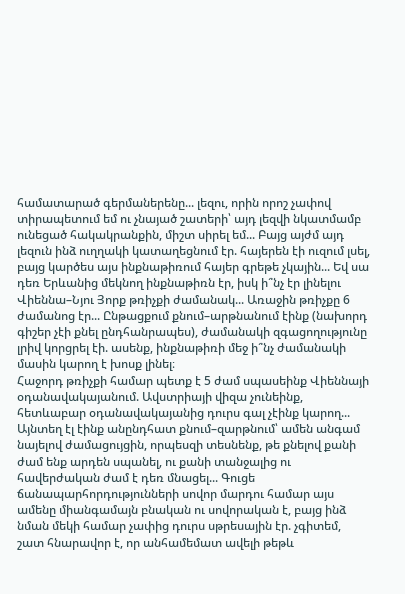համատարած գերմաներենը... լեզու, որին որոշ չափով տիրապետում եմ ու չնայած շատերի՝ այդ լեզվի նկատմամբ ունեցած հակակրանքին, միշտ սիրել եմ... Բայց այժմ այդ լեզուն ինձ ուղղակի կատաղեցնում էր. հայերեն էի ուզում լսել, բայց կարծես այս ինքնաթիռում հայեր գրեթե չկային... Եվ սա դեռ Երևանից մեկնող ինքնաթիռն էր, իսկ ի՞նչ էր լինելու Վիեննա–Նյու Յորք թռիչքի ժամանակ... Առաջին թռիչքը 6 ժամանոց էր... Ընթացքում քնում–արթնանում էինք (նախորդ գիշեր չէի քնել ընդհանրապես), ժամանակի զգացողությունը լրիվ կորցրել էի. ասենք, ինքնաթիռի մեջ ի՞նչ ժամանակի մասին կարող է խոսք լինել։
Հաջորդ թռիչքի համար պետք է 5 ժամ սպասեինք Վիեննայի օդանավակայանում. Ավստրիայի վիզա չունեինք, հետևաբար օդանավակայանից դուրս գալ չէինք կարող... Այնտեղ էլ էինք անընդհատ քնում–զարթնում՝ ամեն անգամ նայելով ժամացույցին, որպեսզի տեսնենք, թե քնելով քանի ժամ ենք արդեն սպանել, ու քանի տանջալից ու հավերժական ժամ է դեռ մնացել... Գուցե ճանապարհորդությունների սովոր մարդու համար այս ամենը միանգամայն բնական ու սովորական է, բայց ինձ նման մեկի համար չափից դուրս սթրեսային էր. չգիտեմ, շատ հնարավոր է, որ անհամեմատ ավելի թեթև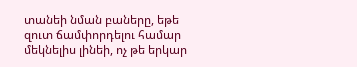տանեի նման բաները, եթե զուտ ճամփորդելու համար մեկնելիս լինեի, ոչ թե երկար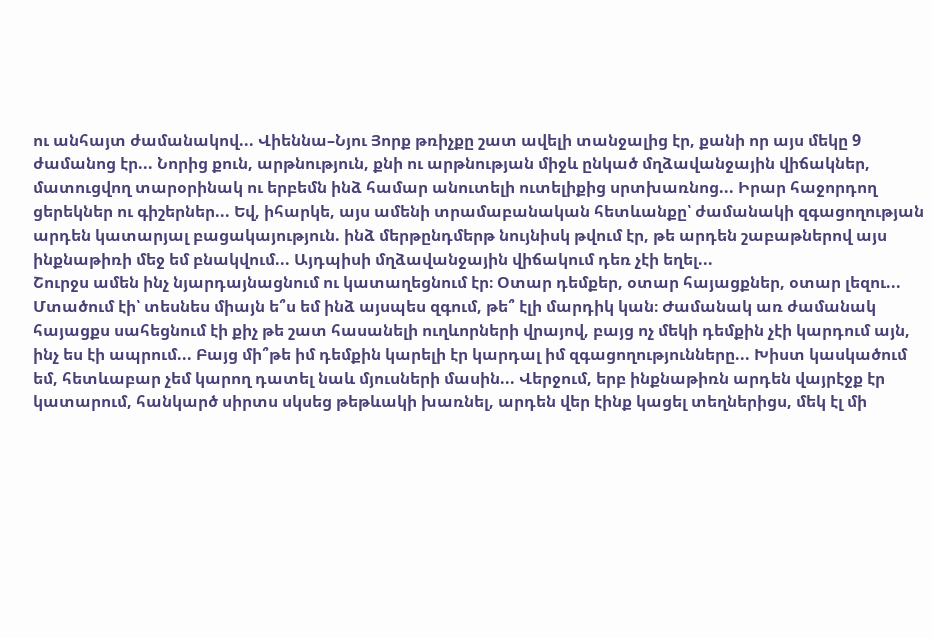ու անհայտ ժամանակով... Վիեննա–Նյու Յորք թռիչքը շատ ավելի տանջալից էր, քանի որ այս մեկը 9 ժամանոց էր... Նորից քուն, արթնություն, քնի ու արթնության միջև ընկած մղձավանջային վիճակներ, մատուցվող տարօրինակ ու երբեմն ինձ համար անուտելի ուտելիքից սրտխառնոց... Իրար հաջորդող ցերեկներ ու գիշերներ... Եվ, իհարկե, այս ամենի տրամաբանական հետևանքը՝ ժամանակի զգացողության արդեն կատարյալ բացակայություն. ինձ մերթընդմերթ նույնիսկ թվում էր, թե արդեն շաբաթներով այս ինքնաթիռի մեջ եմ բնակվում... Այդպիսի մղձավանջային վիճակում դեռ չէի եղել...
Շուրջս ամեն ինչ նյարդայնացնում ու կատաղեցնում էր։ Օտար դեմքեր, օտար հայացքներ, օտար լեզու... Մտածում էի՝ տեսնես միայն ե՞ս եմ ինձ այսպես զգում, թե՞ էլի մարդիկ կան։ Ժամանակ առ ժամանակ հայացքս սահեցնում էի քիչ թե շատ հասանելի ուղևորների վրայով, բայց ոչ մեկի դեմքին չէի կարդում այն, ինչ ես էի ապրում... Բայց մի՞թե իմ դեմքին կարելի էր կարդալ իմ զգացողությունները... Խիստ կասկածում եմ, հետևաբար չեմ կարող դատել նաև մյուսների մասին... Վերջում, երբ ինքնաթիռն արդեն վայրէջք էր կատարում, հանկարծ սիրտս սկսեց թեթևակի խառնել, արդեն վեր էինք կացել տեղներիցս, մեկ էլ մի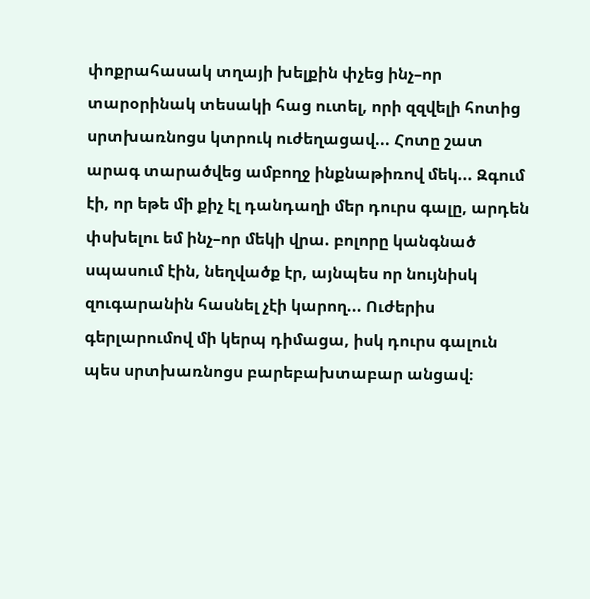փոքրահասակ տղայի խելքին փչեց ինչ–որ տարօրինակ տեսակի հաց ուտել, որի զզվելի հոտից սրտխառնոցս կտրուկ ուժեղացավ... Հոտը շատ արագ տարածվեց ամբողջ ինքնաթիռով մեկ... Զգում էի, որ եթե մի քիչ էլ դանդաղի մեր դուրս գալը, արդեն փսխելու եմ ինչ–որ մեկի վրա. բոլորը կանգնած սպասում էին, նեղվածք էր, այնպես որ նույնիսկ զուգարանին հասնել չէի կարող... Ուժերիս գերլարումով մի կերպ դիմացա, իսկ դուրս գալուն պես սրտխառնոցս բարեբախտաբար անցավ։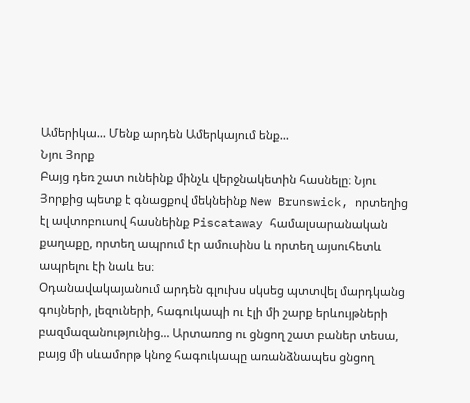Ամերիկա... Մենք արդեն Ամերկայում ենք...
Նյու Յորք
Բայց դեռ շատ ունեինք մինչև վերջնակետին հասնելը։ Նյու Յորքից պետք է գնացքով մեկնեինք New Brunswick, որտեղից էլ ավտոբուսով հասնեինք Piscataway համալսարանական քաղաքը, որտեղ ապրում էր ամուսինս և որտեղ այսուհետև ապրելու էի նաև ես։
Օդանավակայանում արդեն գլուխս սկսեց պտտվել մարդկանց գույների, լեզուների, հագուկապի ու էլի մի շարք երևույթների բազմազանությունից... Արտառոց ու ցնցող շատ բաներ տեսա, բայց մի սևամորթ կնոջ հագուկապը առանձնապես ցնցող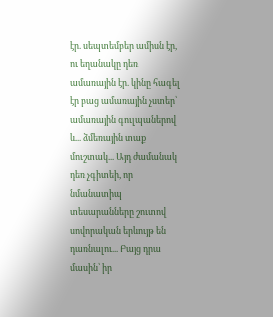էր. սեպտեմբեր ամիսն էր, ու եղանակը դեռ ամառային էր. կինը հագել էր բաց ամառային չստեր՝ ամառային գուլպաներով և... ձմեռային տաք մուշտակ... Այդ ժամանակ դեռ չգիտեի, որ նմանատիպ տեսարանները շուտով սովորական երևույթ են դառնալու... Բայց դրա մասին՝ իր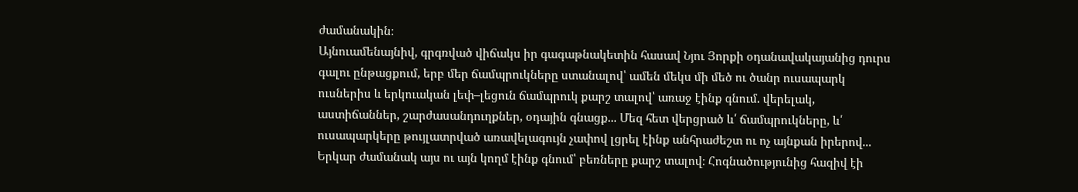ժամանակին։
Այնուամենայնիվ, գրգռված վիճակս իր գագաթնակետին հասավ Նյու Յորքի օդանավակայանից դուրս գալու ընթացքում, երբ մեր ճամպրուկները ստանալով՝ ամեն մեկս մի մեծ ու ծանր ուսապարկ ուսներիս և երկուական լեփ–լեցուն ճամպրուկ քարշ տալով՝ առաջ էինք գնում. վերելակ, աստիճաններ, շարժասանդուղքներ, օդային գնացք... Մեզ հետ վերցրած և՛ ճամպրուկները, և՛ ուսապարկերը թույլատրված առավելագույն չափով լցրել էինք անհրաժեշտ ու ոչ այնքան իրերով...
Երկար ժամանակ այս ու այն կողմ էինք գնում՝ բեռները քարշ տալով։ Հոգնածությունից հազիվ էի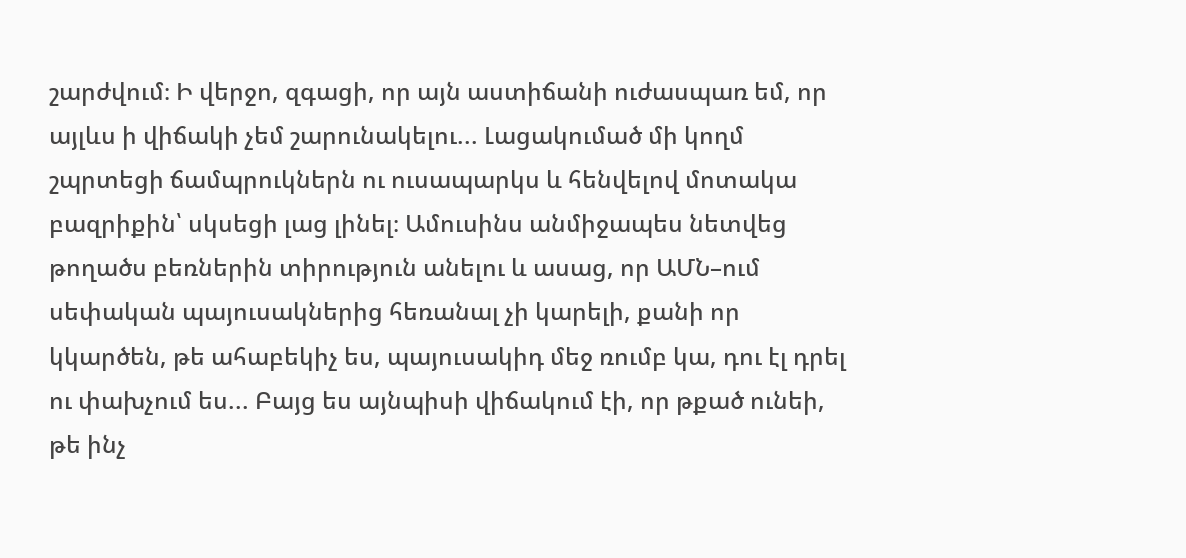շարժվում։ Ի վերջո, զգացի, որ այն աստիճանի ուժասպառ եմ, որ այլևս ի վիճակի չեմ շարունակելու... Լացակումած մի կողմ շպրտեցի ճամպրուկներն ու ուսապարկս և հենվելով մոտակա բազրիքին՝ սկսեցի լաց լինել։ Ամուսինս անմիջապես նետվեց թողածս բեռներին տիրություն անելու և ասաց, որ ԱՄՆ–ում սեփական պայուսակներից հեռանալ չի կարելի, քանի որ կկարծեն, թե ահաբեկիչ ես, պայուսակիդ մեջ ռումբ կա, դու էլ դրել ու փախչում ես... Բայց ես այնպիսի վիճակում էի, որ թքած ունեի, թե ինչ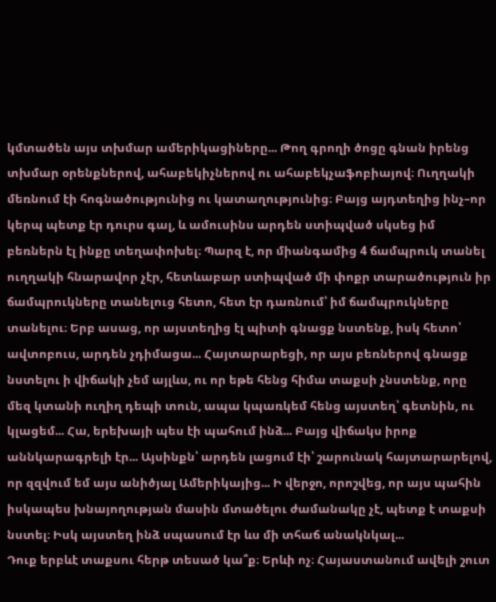կմտածեն այս տխմար ամերիկացիները... Թող գրողի ծոցը գնան իրենց տխմար օրենքներով, ահաբեկիչներով ու ահաբեկչաֆոբիայով։ Ուղղակի մեռնում էի հոգնածությունից ու կատաղությունից։ Բայց այդտեղից ինչ–որ կերպ պետք էր դուրս գալ, և ամուսինս արդեն ստիպված սկսեց իմ բեռներն էլ ինքը տեղափոխել։ Պարզ է, որ միանգամից 4 ճամպրուկ տանել ուղղակի հնարավոր չէր, հետևաբար ստիպված մի փոքր տարածություն իր ճամպրուկները տանելուց հետո, հետ էր դառնում՝ իմ ճամպրուկները տանելու։ Երբ ասաց, որ այստեղից էլ պիտի գնացք նստենք, իսկ հետո՝ ավտոբուս, արդեն չդիմացա... Հայտարարեցի, որ այս բեռներով գնացք նստելու ի վիճակի չեմ այլևս, ու որ եթե հենց հիմա տաքսի չնստենք, որը մեզ կտանի ուղիղ դեպի տուն, ապա կպառկեմ հենց այստեղ՝ գետնին, ու կլացեմ... Հա, երեխայի պես էի պահում ինձ... Բայց վիճակս իրոք աննկարագրելի էր... Այսինքն՝ արդեն լացում էի՝ շարունակ հայտարարելով, որ զզվում եմ այս անիծյալ Ամերիկայից... Ի վերջո, որոշվեց, որ այս պահին իսկապես խնայողության մասին մտածելու ժամանակը չէ, պետք է տաքսի նստել։ Իսկ այստեղ ինձ սպասում էր ևս մի տհաճ անակնկալ...
Դուք երբևէ տաքսու հերթ տեսած կա՞ք։ Երևի ոչ։ Հայաստանում ավելի շուտ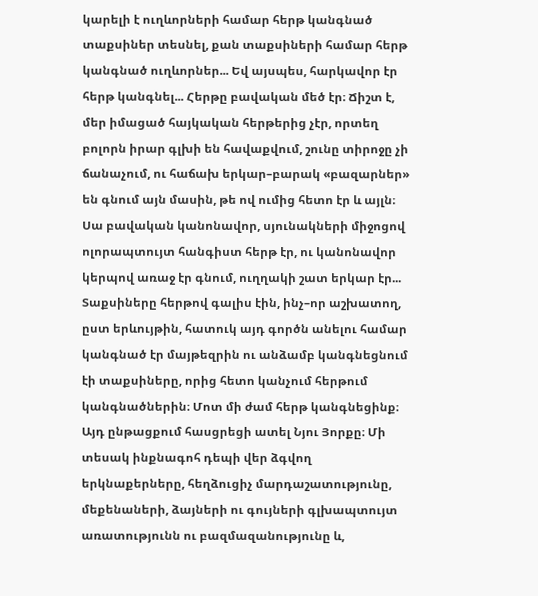կարելի է ուղևորների համար հերթ կանգնած տաքսիներ տեսնել, քան տաքսիների համար հերթ կանգնած ուղևորներ... Եվ այսպես, հարկավոր էր հերթ կանգնել... Հերթը բավական մեծ էր։ Ճիշտ է, մեր իմացած հայկական հերթերից չէր, որտեղ բոլորն իրար գլխի են հավաքվում, շունը տիրոջը չի ճանաչում, ու հաճախ երկար–բարակ «բազարներ» են գնում այն մասին, թե ով ումից հետո էր և այլն։ Սա բավական կանոնավոր, սյունակների միջոցով ոլորապտույտ հանգիստ հերթ էր, ու կանոնավոր կերպով առաջ էր գնում, ուղղակի շատ երկար էր... Տաքսիները հերթով գալիս էին, ինչ–որ աշխատող, ըստ երևույթին, հատուկ այդ գործն անելու համար կանգնած էր մայթեզրին ու անձամբ կանգնեցնում էի տաքսիները, որից հետո կանչում հերթում կանգնածներին։ Մոտ մի ժամ հերթ կանգնեցինք։ Այդ ընթացքում հասցրեցի ատել Նյու Յորքը։ Մի տեսակ ինքնագոհ դեպի վեր ձգվող երկնաքերները, հեղձուցիչ մարդաշատությունը, մեքենաների, ձայների ու գույների գլխապտույտ առատությունն ու բազմազանությունը և,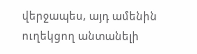վերջապես, այդ ամենին ուղեկցող անտանելի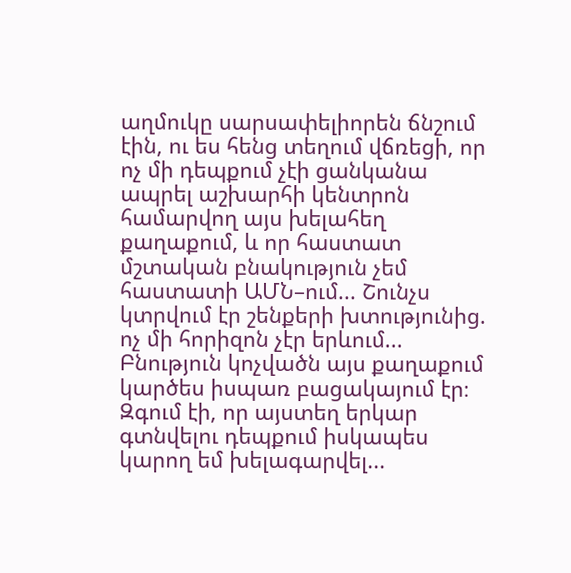աղմուկը սարսափելիորեն ճնշում էին, ու ես հենց տեղում վճռեցի, որ ոչ մի դեպքում չէի ցանկանա ապրել աշխարհի կենտրոն համարվող այս խելահեղ քաղաքում, և որ հաստատ մշտական բնակություն չեմ հաստատի ԱՄՆ–ում... Շունչս կտրվում էր շենքերի խտությունից. ոչ մի հորիզոն չէր երևում... Բնություն կոչվածն այս քաղաքում կարծես իսպառ բացակայում էր։ Զգում էի, որ այստեղ երկար գտնվելու դեպքում իսկապես կարող եմ խելագարվել...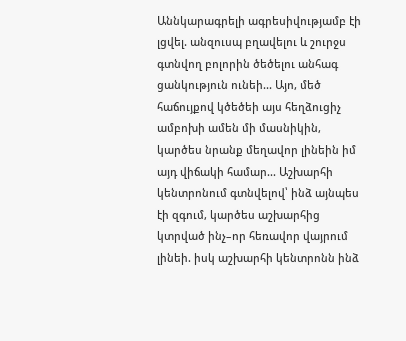Աննկարագրելի ագրեսիվությամբ էի լցվել. անզուսպ բղավելու և շուրջս գտնվող բոլորին ծեծելու անհագ ցանկություն ունեի... Այո, մեծ հաճույքով կծեծեի այս հեղձուցիչ ամբոխի ամեն մի մասնիկին, կարծես նրանք մեղավոր լինեին իմ այդ վիճակի համար... Աշխարհի կենտրոնում գտնվելով՝ ինձ այնպես էի զգում, կարծես աշխարհից կտրված ինչ–որ հեռավոր վայրում լինեի. իսկ աշխարհի կենտրոնն ինձ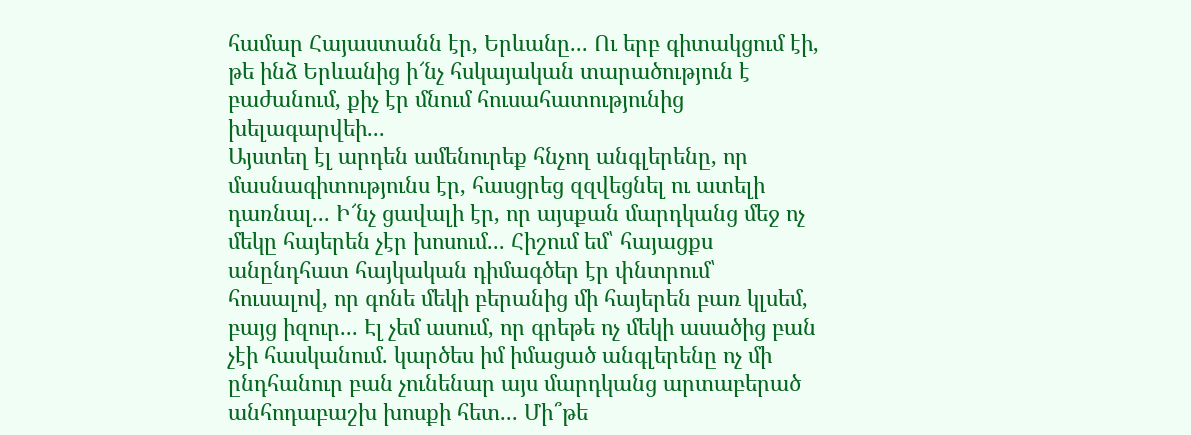համար Հայաստանն էր, Երևանը... Ու երբ գիտակցում էի, թե ինձ Երևանից ի՜նչ հսկայական տարածություն է բաժանում, քիչ էր մնում հուսահատությունից խելագարվեի...
Այստեղ էլ արդեն ամենուրեք հնչող անգլերենը, որ մասնագիտությունս էր, հասցրեց զզվեցնել ու ատելի դառնալ... Ի՜նչ ցավալի էր, որ այսքան մարդկանց մեջ ոչ մեկը հայերեն չէր խոսում... Հիշում եմ՝ հայացքս անընդհատ հայկական դիմագծեր էր փնտրում՝ հուսալով, որ գոնե մեկի բերանից մի հայերեն բառ կլսեմ, բայց իզուր... Էլ չեմ ասում, որ գրեթե ոչ մեկի ասածից բան չէի հասկանում. կարծես իմ իմացած անգլերենը ոչ մի ընդհանուր բան չունենար այս մարդկանց արտաբերած անհոդաբաշխ խոսքի հետ... Մի՞թե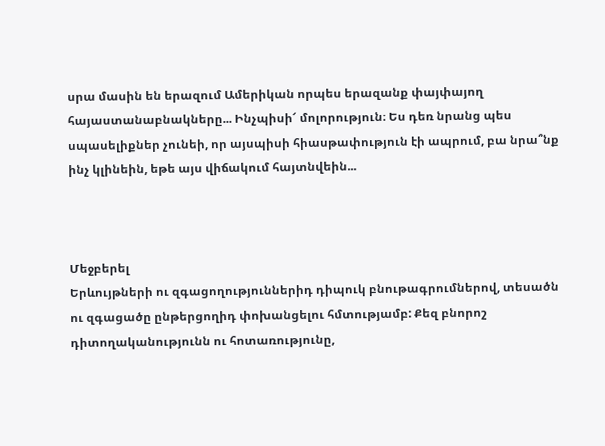սրա մասին են երազում Ամերիկան որպես երազանք փայփայող հայաստանաբնակները... Ինչպիսի՜ մոլորություն։ Ես դեռ նրանց պես սպասելիքներ չունեի, որ այսպիսի հիասթափություն էի ապրում, բա նրա՞նք ինչ կլինեին, եթե այս վիճակում հայտնվեին...



Մեջբերել
Երևույթների ու զգացողություններիդ դիպուկ բնութագրումներով, տեսածն ու զգացածը ընթերցողիդ փոխանցելու հմտությամբ: Քեզ բնորոշ դիտողականությունն ու հոտառությունը,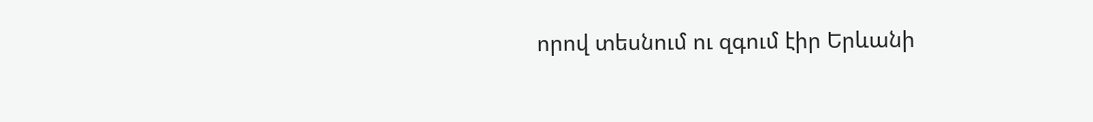որով տեսնում ու զգում էիր Երևանի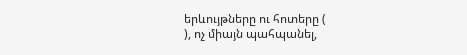երևույթները ու հոտերը (
), ոչ միայն պահպանել,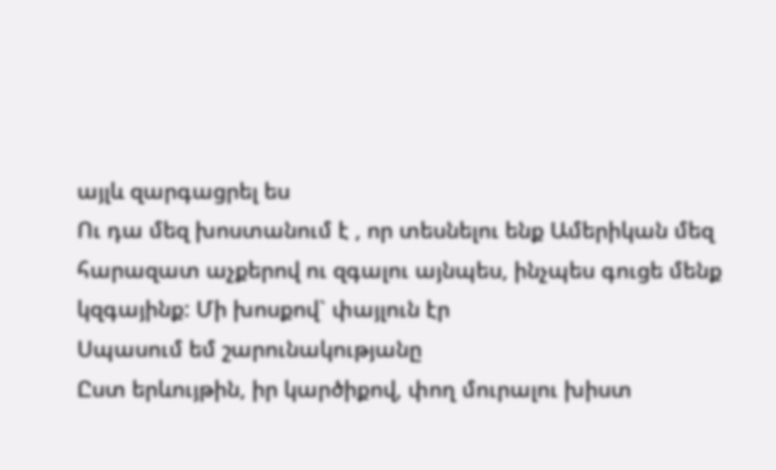այլև զարգացրել ես
Ու դա մեզ խոստանում է , որ տեսնելու ենք Ամերիկան մեզ հարազատ աչքերով ու զգալու այնպես, ինչպես գուցե մենք կզգայինք: Մի խոսքով` փայլուն էր
Սպասում եմ շարունակությանը
Ըստ երևույթին, իր կարծիքով, փող մուրալու խիստ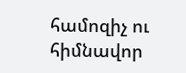համոզիչ ու հիմնավոր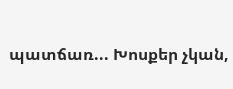պատճառ... Խոսքեր չկան,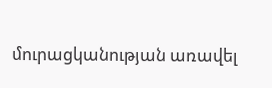մուրացկանության առավել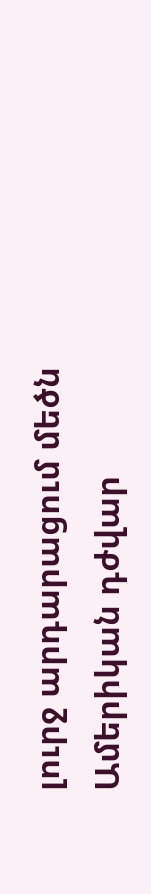լուրջ արդարացում մեծն Ամերիկան դժվար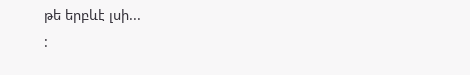թե երբևէ լսի...
: